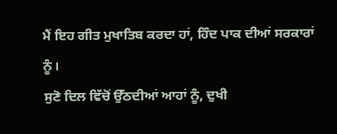ਮੈਂ ਇਹ ਗੀਤ ਮੁਖਾਤਿਬ ਕਰਦਾ ਹਾਂ, ਹਿੰਦ ਪਾਕ ਦੀਆਂ ਸਰਕਾਰਾਂ ਨੂੰ।
ਸੁਣੋ ਦਿਲ ਵਿੱਚੋਂ ਉੱਠਦੀਆਂ ਆਹਾਂ ਨੂੰ, ਦੁਖੀ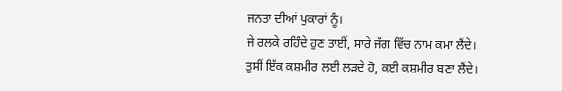ਜਨਤਾ ਦੀਆਂ ਪੁਕਾਰਾਂ ਨੂੰ।
ਜੇ ਰਲਕੇ ਰਹਿੰਦੇ ਹੁਣ ਤਾਈਂ, ਸਾਰੇ ਜੱਗ ਵਿੱਚ ਨਾਮ ਕਮਾ ਲੈਂਦੇ।
ਤੁਸੀਂ ਇੱਕ ਕਸ਼ਮੀਰ ਲਈ ਲੜਦੇ ਹੋ, ਕਈ ਕਸ਼ਮੀਰ ਬਣਾ ਲੈਂਦੇ।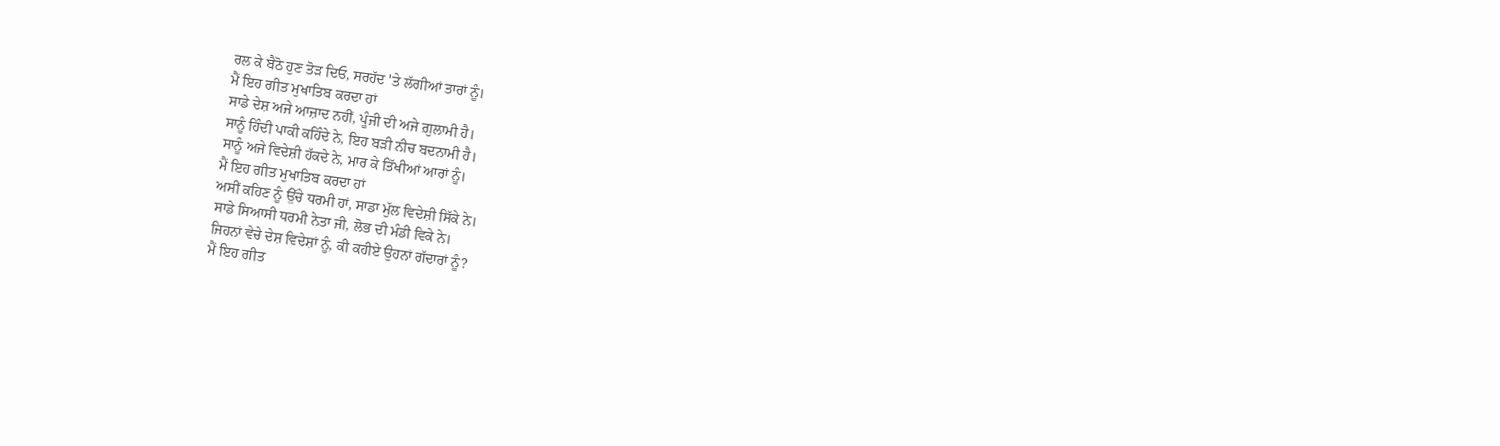ਰਲ ਕੇ ਬੈਠੋ ਹੁਣ ਤੋੜ ਦਿਓ, ਸਰਹੱਦ 'ਤੇ ਲੱਗੀਆਂ ਤਾਰਾਂ ਨੂੰ।
ਮੈਂ ਇਹ ਗੀਤ ਮੁਖਾਤਿਬ ਕਰਦਾ ਹਾਂ
ਸਾਡੇ ਦੇਸ਼ ਅਜੇ ਆਜ਼ਾਦ ਨਹੀਂ, ਪੂੰਜੀ ਦੀ ਅਜੇ ਗ਼ੁਲਾਮੀ ਹੈ।
ਸਾਨੂੰ ਹਿੰਦੀ ਪਾਕੀ ਕਹਿੰਦੇ ਨੇ, ਇਹ ਬੜੀ ਨੀਚ ਬਦਨਾਮੀ ਹੈ।
ਸਾਨੂੰ ਅਜੇ ਵਿਦੇਸ਼ੀ ਹੱਕਦੇ ਨੇ, ਮਾਰ ਕੇ ਤਿੱਖੀਆਂ ਆਰਾਂ ਨੂੰ।
ਮੈਂ ਇਹ ਗੀਤ ਮੁਖਾਤਿਬ ਕਰਦਾ ਹਾਂ
ਅਸੀਂ ਕਹਿਣ ਨੂੰ ਉੱਚੇ ਧਰਮੀ ਹਾਂ, ਸਾਡਾ ਮੁੱਲ ਵਿਦੇਸ਼ੀ ਸਿੱਕੇ ਨੇ।
ਸਾਡੇ ਸਿਆਸੀ ਧਰਮੀ ਨੇਤਾ ਜੀ, ਲੋਭ ਦੀ ਮੰਡੀ ਵਿਕੇ ਨੇ।
ਜਿਹਨਾਂ ਵੇਚੇ ਦੇਸ਼ ਵਿਦੇਸ਼ਾਂ ਨੂੰ, ਕੀ ਕਹੀਏ ਉਹਨਾਂ ਗੱਦਾਰਾਂ ਨੂੰ?
ਮੈਂ ਇਹ ਗੀਤ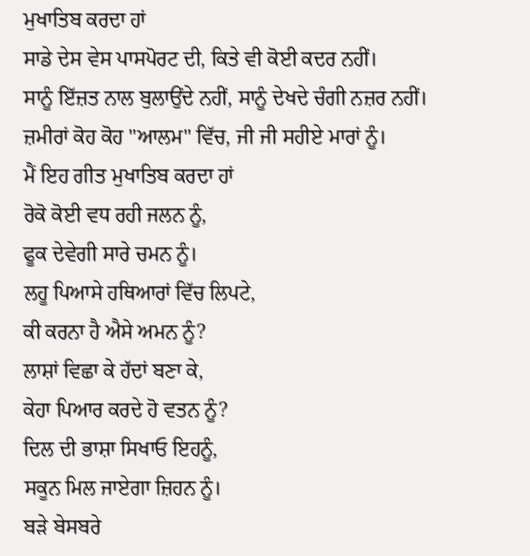ਮੁਖਾਤਿਬ ਕਰਦਾ ਹਾਂ
ਸਾਡੇ ਦੇਸ ਵੇਸ ਪਾਸਪੋਰਟ ਦੀ, ਕਿਤੇ ਵੀ ਕੋਈ ਕਦਰ ਨਹੀਂ।
ਸਾਨੂੰ ਇੱਜ਼ਤ ਨਾਲ ਬੁਲਾਉਂਦੇ ਨਹੀਂ, ਸਾਨੂੰ ਦੇਖਦੇ ਚੰਗੀ ਨਜ਼ਰ ਨਹੀਂ।
ਜ਼ਮੀਰਾਂ ਕੋਹ ਕੋਹ "ਆਲਮ" ਵਿੱਚ, ਜੀ ਜੀ ਸਹੀਏ ਮਾਰਾਂ ਨੂੰ।
ਮੈਂ ਇਹ ਗੀਤ ਮੁਖਾਤਿਬ ਕਰਦਾ ਹਾਂ
ਰੋਕੋ ਕੋਈ ਵਧ ਰਹੀ ਜਲਨ ਨੂੰ,
ਫੂਕ ਦੇਵੇਗੀ ਸਾਰੇ ਚਮਨ ਨੂੰ।
ਲਹੂ ਪਿਆਸੇ ਹਥਿਆਰਾਂ ਵਿੱਚ ਲਿਪਟੇ,
ਕੀ ਕਰਨਾ ਹੈ ਐਸੇ ਅਮਨ ਨੂੰ?
ਲਾਸ਼ਾਂ ਵਿਛਾ ਕੇ ਹੱਦਾਂ ਬਣਾ ਕੇ,
ਕੇਹਾ ਪਿਆਰ ਕਰਦੇ ਹੋ ਵਤਨ ਨੂੰ?
ਦਿਲ ਦੀ ਭਾਸ਼ਾ ਸਿਖਾਓ ਇਹਨੂੰ,
ਸਕੂਨ ਮਿਲ ਜਾਏਗਾ ਜ਼ਿਹਨ ਨੂੰ।
ਬੜੇ ਬੇਸਬਰੇ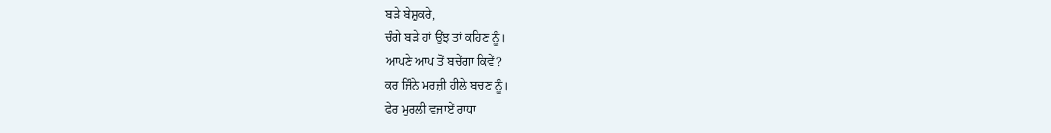ਬੜੇ ਬੇਸ਼ੁਕਰੇ,
ਚੰਗੇ ਬੜੇ ਹਾਂ ਉਂਝ ਤਾਂ ਕਹਿਣ ਨੂੰ।
ਆਪਣੇ ਆਪ ਤੋਂ ਬਚੇਂਗਾ ਕਿਵੇਂ?
ਕਰ ਜਿੰਨੇ ਮਰਜ਼ੀ ਹੀਲੇ ਬਚਣ ਨੂੰ।
ਫੇਰ ਮੁਰਲੀ ਵਜਾਏਂ ਰਾਧਾ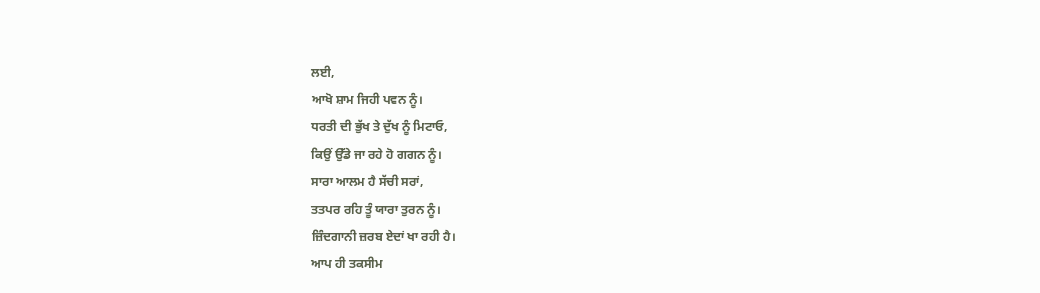ਲਈ,
ਆਖੋ ਸ਼ਾਮ ਜਿਹੀ ਪਵਨ ਨੂੰ।
ਧਰਤੀ ਦੀ ਭੁੱਖ ਤੇ ਦੁੱਖ ਨੂੰ ਮਿਟਾਓ,
ਕਿਉਂ ਉੱਡੇ ਜਾ ਰਹੇ ਹੋ ਗਗਨ ਨੂੰ।
ਸਾਰਾ ਆਲਮ ਹੈ ਸੱਚੀ ਸਰਾਂ,
ਤਤਪਰ ਰਹਿ ਤੂੰ ਯਾਰਾ ਤੁਰਨ ਨੂੰ।
ਜ਼ਿੰਦਗਾਨੀ ਜ਼ਰਬ ਏਦਾਂ ਖਾ ਰਹੀ ਹੈ।
ਆਪ ਹੀ ਤਕਸੀਮ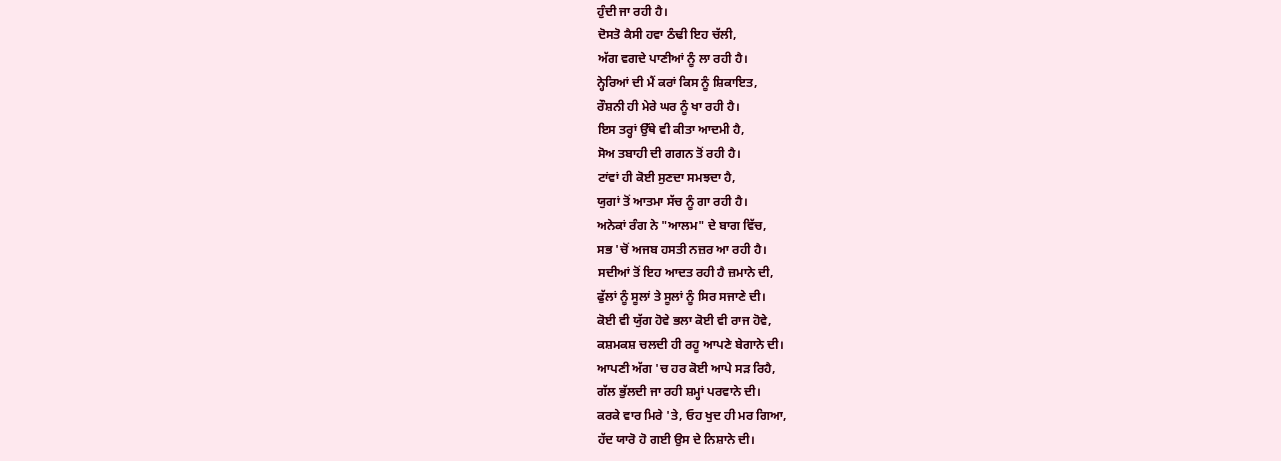ਹੁੰਦੀ ਜਾ ਰਹੀ ਹੈ।
ਦੋਸਤੋ ਕੈਸੀ ਹਵਾ ਠੰਢੀ ਇਹ ਚੱਲੀ,
ਅੱਗ ਵਗਦੇ ਪਾਣੀਆਂ ਨੂੰ ਲਾ ਰਹੀ ਹੈ।
ਨ੍ਹੇਰਿਆਂ ਦੀ ਮੈਂ ਕਰਾਂ ਕਿਸ ਨੂੰ ਸ਼ਿਕਾਇਤ,
ਰੌਸ਼ਨੀ ਹੀ ਮੇਰੇ ਘਰ ਨੂੰ ਖਾ ਰਹੀ ਹੈ।
ਇਸ ਤਰ੍ਹਾਂ ਉੱਥੇ ਵੀ ਕੀਤਾ ਆਦਮੀ ਹੈ,
ਸੋਅ ਤਬਾਹੀ ਦੀ ਗਗਨ ਤੋਂ ਰਹੀ ਹੈ।
ਟਾਂਵਾਂ ਹੀ ਕੋਈ ਸੁਣਦਾ ਸਮਝਦਾ ਹੈ,
ਯੁਗਾਂ ਤੋਂ ਆਤਮਾ ਸੱਚ ਨੂੰ ਗਾ ਰਹੀ ਹੈ।
ਅਨੇਕਾਂ ਰੰਗ ਨੇ "ਆਲਮ" ਦੇ ਬਾਗ ਵਿੱਚ,
ਸਭ 'ਚੋਂ ਅਜਬ ਹਸਤੀ ਨਜ਼ਰ ਆ ਰਹੀ ਹੈ।
ਸਦੀਆਂ ਤੋਂ ਇਹ ਆਦਤ ਰਹੀ ਹੈ ਜ਼ਮਾਨੇ ਦੀ,
ਫੁੱਲਾਂ ਨੂੰ ਸੂਲਾਂ ਤੇ ਸੂਲਾਂ ਨੂੰ ਸਿਰ ਸਜਾਣੇ ਦੀ।
ਕੋਈ ਵੀ ਯੁੱਗ ਹੋਵੇ ਭਲਾ ਕੋਈ ਵੀ ਰਾਜ ਹੋਵੇ,
ਕਸ਼ਮਕਸ਼ ਚਲਦੀ ਹੀ ਰਹੂ ਆਪਣੇ ਬੇਗਾਨੇ ਦੀ।
ਆਪਣੀ ਅੱਗ 'ਚ ਹਰ ਕੋਈ ਆਪੇ ਸੜ ਰਿਹੈ,
ਗੱਲ ਭੁੱਲਦੀ ਜਾ ਰਹੀ ਸ਼ਮ੍ਹਾਂ ਪਰਵਾਨੇ ਦੀ।
ਕਰਕੇ ਵਾਰ ਮਿਰੇ 'ਤੇ, ਓਹ ਖੁਦ ਹੀ ਮਰ ਗਿਆ,
ਹੱਦ ਯਾਰੋ ਹੋ ਗਈ ਉਸ ਦੇ ਨਿਸ਼ਾਨੇ ਦੀ।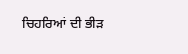ਚਿਹਰਿਆਂ ਦੀ ਭੀੜ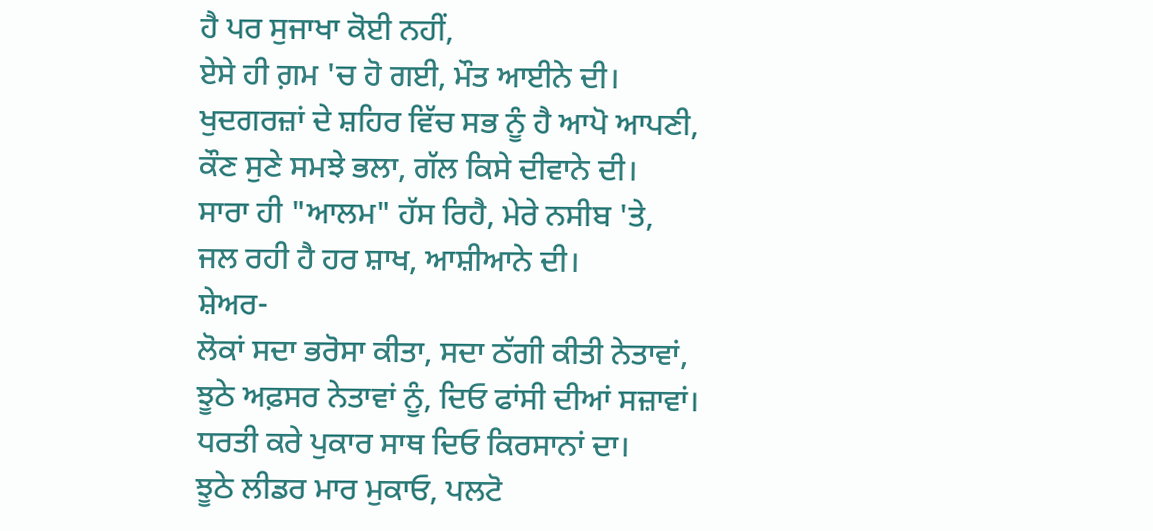ਹੈ ਪਰ ਸੁਜਾਖਾ ਕੋਈ ਨਹੀਂ,
ਏਸੇ ਹੀ ਗ਼ਮ 'ਚ ਹੋ ਗਈ, ਮੌਤ ਆਈਨੇ ਦੀ।
ਖੁਦਗਰਜ਼ਾਂ ਦੇ ਸ਼ਹਿਰ ਵਿੱਚ ਸਭ ਨੂੰ ਹੈ ਆਪੋ ਆਪਣੀ,
ਕੌਣ ਸੁਣੇ ਸਮਝੇ ਭਲਾ, ਗੱਲ ਕਿਸੇ ਦੀਵਾਨੇ ਦੀ।
ਸਾਰਾ ਹੀ "ਆਲਮ" ਹੱਸ ਰਿਹੈ, ਮੇਰੇ ਨਸੀਬ 'ਤੇ,
ਜਲ ਰਹੀ ਹੈ ਹਰ ਸ਼ਾਖ, ਆਸ਼ੀਆਨੇ ਦੀ।
ਸ਼ੇਅਰ-
ਲੋਕਾਂ ਸਦਾ ਭਰੋਸਾ ਕੀਤਾ, ਸਦਾ ਠੱਗੀ ਕੀਤੀ ਨੇਤਾਵਾਂ,
ਝੂਠੇ ਅਫ਼ਸਰ ਨੇਤਾਵਾਂ ਨੂੰ, ਦਿਓ ਫਾਂਸੀ ਦੀਆਂ ਸਜ਼ਾਵਾਂ।
ਧਰਤੀ ਕਰੇ ਪੁਕਾਰ ਸਾਥ ਦਿਓ ਕਿਰਸਾਨਾਂ ਦਾ।
ਝੂਠੇ ਲੀਡਰ ਮਾਰ ਮੁਕਾਓ, ਪਲਟੋ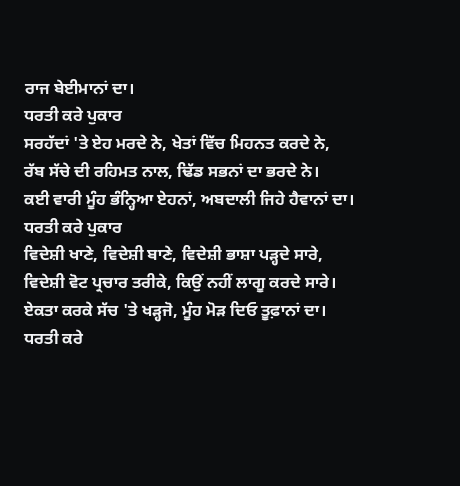ਰਾਜ ਬੇਈਮਾਨਾਂ ਦਾ।
ਧਰਤੀ ਕਰੇ ਪੁਕਾਰ
ਸਰਹੱਦਾਂ 'ਤੇ ਏਹ ਮਰਦੇ ਨੇ, ਖੇਤਾਂ ਵਿੱਚ ਮਿਹਨਤ ਕਰਦੇ ਨੇ,
ਰੱਬ ਸੱਚੇ ਦੀ ਰਹਿਮਤ ਨਾਲ, ਢਿੱਡ ਸਭਨਾਂ ਦਾ ਭਰਦੇ ਨੇ।
ਕਈ ਵਾਰੀ ਮੂੰਹ ਭੰਨ੍ਹਿਆ ਏਹਨਾਂ, ਅਬਦਾਲੀ ਜਿਹੇ ਹੈਵਾਨਾਂ ਦਾ।
ਧਰਤੀ ਕਰੇ ਪੁਕਾਰ
ਵਿਦੇਸ਼ੀ ਖਾਣੇ, ਵਿਦੇਸ਼ੀ ਬਾਣੇ, ਵਿਦੇਸ਼ੀ ਭਾਸ਼ਾ ਪੜ੍ਹਦੇ ਸਾਰੇ,
ਵਿਦੇਸ਼ੀ ਵੋਟ ਪ੍ਰਚਾਰ ਤਰੀਕੇ, ਕਿਉਂ ਨਹੀਂ ਲਾਗੂ ਕਰਦੇ ਸਾਰੇ।
ਏਕਤਾ ਕਰਕੇ ਸੱਚ 'ਤੇ ਖੜ੍ਹਜੋ, ਮੂੰਹ ਮੋੜ ਦਿਓ ਤੂਫ਼ਾਨਾਂ ਦਾ।
ਧਰਤੀ ਕਰੇ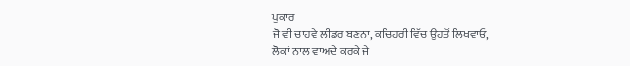ਪੁਕਾਰ
ਜੋ ਵੀ ਚਾਹਵੇ ਲੀਡਰ ਬਣਨਾ, ਕਚਿਹਰੀ ਵਿੱਚ ਉਹਤੋਂ ਲਿਖਵਾਓ,
ਲੋਕਾਂ ਨਾਲ ਵਾਅਦੇ ਕਰਕੇ ਜੇ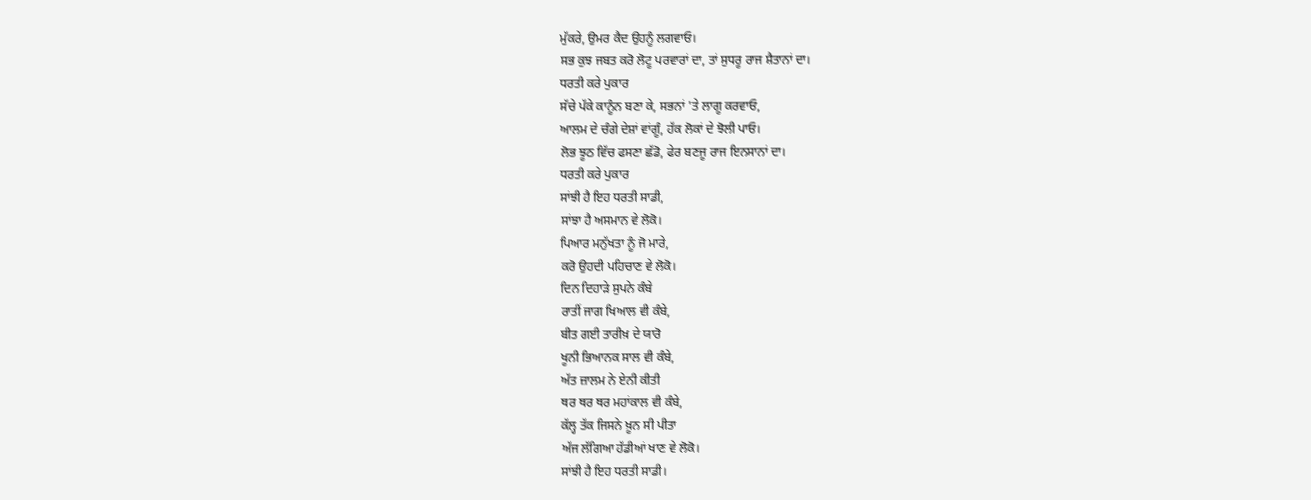ਮੁੱਕਰੇ, ਉਮਰ ਕੈਦ ਉਹਨੂੰ ਲਗਵਾਓ।
ਸਭ ਕੁਝ ਜਬਤ ਕਰੋ ਲੋਟੂ ਪਰਵਾਰਾਂ ਦਾ, ਤਾਂ ਸੁਧਰੂ ਰਾਜ ਸ਼ੈਤਾਨਾਂ ਦਾ।
ਧਰਤੀ ਕਰੇ ਪੁਕਾਰ
ਸੱਚੇ ਪੱਕੇ ਕਾਨੂੰਨ ਬਣਾ ਕੇ, ਸਭਨਾਂ 'ਤੇ ਲਾਗੂ ਕਰਵਾਓ,
ਆਲਮ ਦੇ ਚੰਗੇ ਦੇਸ਼ਾਂ ਵਾਂਗੂੰ, ਹੱਕ ਲੋਕਾਂ ਦੇ ਝੋਲੀ ਪਾਓ।
ਲੋਭ ਝੂਠ ਵਿੱਚ ਫਸਣਾ ਛੱਡੋ, ਫੇਰ ਬਣਜੂ ਰਾਜ ਇਨਸਾਨਾਂ ਦਾ।
ਧਰਤੀ ਕਰੇ ਪੁਕਾਰ
ਸਾਂਝੀ ਹੈ ਇਹ ਧਰਤੀ ਸਾਡੀ,
ਸਾਂਝਾ ਹੈ ਅਸਮਾਨ ਵੇ ਲੋਕੋ।
ਪਿਆਰ ਮਨੁੱਖਤਾ ਨੂੰ ਜੋ ਮਾਰੇ,
ਕਰੋ ਉਹਦੀ ਪਹਿਚਾਣ ਵੇ ਲੋਕੋ।
ਦਿਨ ਦਿਹਾੜੇ ਸੁਪਨੇ ਕੰਬੇ
ਰਾਤੀਂ ਜਾਗ ਖਿਆਲ ਵੀ ਕੰਬੇ,
ਬੀਤ ਗਈ ਤਾਰੀਖ਼ ਦੇ ਯਾਰੋ
ਖੂਨੀ ਭਿਆਨਕ ਸਾਲ ਵੀ ਕੰਬੇ,
ਅੱਤ ਜ਼ਾਲਮ ਨੇ ਏਨੀ ਕੀਤੀ
ਥਰ ਥਰ ਥਰ ਮਹਾਂਕਾਲ ਵੀ ਕੰਬੇ,
ਕੱਲ੍ਹ ਤੱਕ ਜਿਸਨੇ ਖ਼ੂਨ ਸੀ ਪੀਤਾ
ਅੱਜ ਲੱਗਿਆ ਹੱਡੀਆਂ ਖਾਣ ਵੇ ਲੋਕੋ।
ਸਾਂਝੀ ਹੈ ਇਹ ਧਰਤੀ ਸਾਡੀ।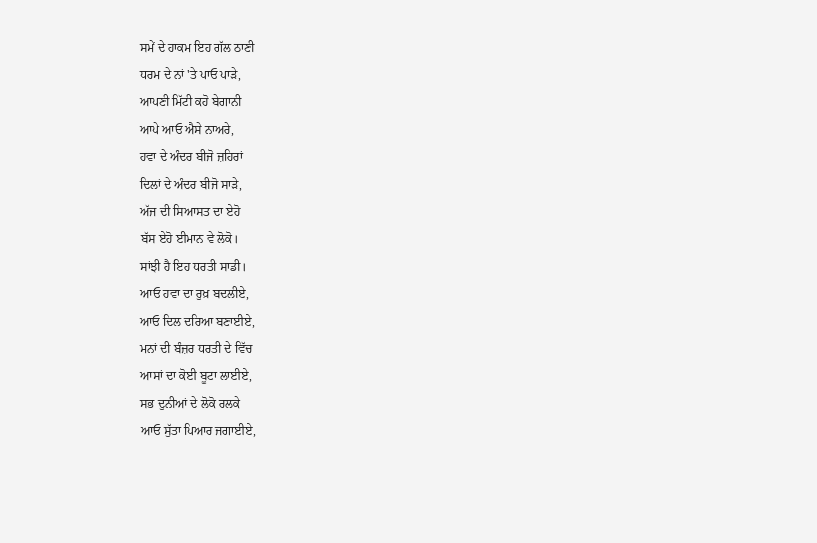ਸਮੇਂ ਦੇ ਹਾਕਮ ਇਹ ਗੱਲ ਠਾਣੀ
ਧਰਮ ਦੇ ਨਾਂ 'ਤੇ ਪਾਓ ਪਾੜੇ,
ਆਪਣੀ ਮਿੱਟੀ ਕਹੋ ਬੇਗਾਨੀ
ਆਪੇ ਆਓ ਐਸੇ ਨਾਅਰੇ,
ਹਵਾ ਦੇ ਅੰਦਰ ਬੀਜੋ ਜ਼ਹਿਰਾਂ
ਦਿਲਾਂ ਦੇ ਅੰਦਰ ਬੀਜੋ ਸਾੜੇ,
ਅੱਜ ਦੀ ਸਿਆਸਤ ਦਾ ਏਹੋ
ਬੱਸ ਏਹੋ ਈਮਾਨ ਵੇ ਲੋਕੋ।
ਸਾਂਝੀ ਹੈ ਇਹ ਧਰਤੀ ਸਾਡੀ।
ਆਓ ਹਵਾ ਦਾ ਰੁਖ਼ ਬਦਲੀਏ,
ਆਓ ਦਿਲ ਦਰਿਆ ਬਣਾਈਏ,
ਮਨਾਂ ਦੀ ਬੰਜ਼ਰ ਧਰਤੀ ਦੇ ਵਿੱਚ
ਆਸਾਂ ਦਾ ਕੋਈ ਬੂਟਾ ਲਾਈਏ,
ਸਭ ਦੁਨੀਆਂ ਦੇ ਲੋਕੋ ਰਲਕੇ
ਆਓ ਸੁੱਤਾ ਪਿਆਰ ਜਗਾਈਏ,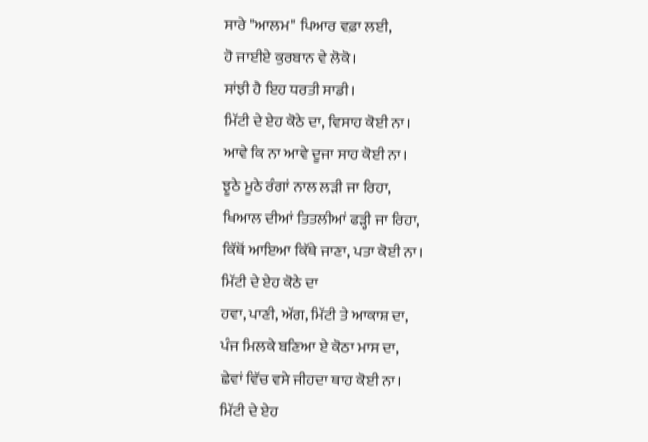ਸਾਰੇ "ਆਲਮ" ਪਿਆਰ ਵਫ਼ਾ ਲਈ,
ਹੋ ਜਾਈਏ ਕੁਰਬਾਨ ਵੇ ਲੋਕੋ।
ਸਾਂਝੀ ਹੈ ਇਹ ਧਰਤੀ ਸਾਡੀ।
ਮਿੱਟੀ ਦੇ ਏਹ ਕੋਠੇ ਦਾ, ਵਿਸਾਹ ਕੋਈ ਨਾ।
ਆਵੇ ਕਿ ਨਾ ਆਵੇ ਦੂਜਾ ਸਾਹ ਕੋਈ ਨਾ।
ਝੂਠੇ ਮੂਠੇ ਰੰਗਾਂ ਨਾਲ ਲੜੀ ਜਾ ਰਿਹਾ,
ਖਿਆਲ ਦੀਆਂ ਤਿਤਲੀਆਂ ਫੜ੍ਹੀ ਜਾ ਰਿਹਾ,
ਕਿੱਥੋਂ ਆਇਆ ਕਿੱਥੇ ਜਾਣਾ, ਪਤਾ ਕੋਈ ਨਾ।
ਮਿੱਟੀ ਦੇ ਏਹ ਕੋਠੇ ਦਾ
ਹਵਾ, ਪਾਣੀ, ਅੱਗ, ਮਿੱਟੀ ਤੇ ਆਕਾਸ਼ ਦਾ,
ਪੰਜ ਮਿਲਕੇ ਬਣਿਆ ਏ ਕੋਠਾ ਮਾਸ ਦਾ,
ਛੇਵਾਂ ਵਿੱਚ ਵਸੇ ਜੀਹਦਾ ਥਾਹ ਕੋਈ ਨਾ।
ਮਿੱਟੀ ਦੇ ਏਹ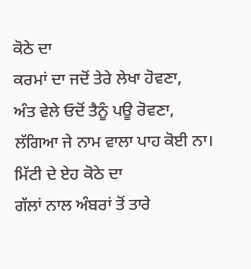ਕੋਠੇ ਦਾ
ਕਰਮਾਂ ਦਾ ਜਦੋਂ ਤੇਰੇ ਲੇਖਾ ਹੋਵਣਾ,
ਅੰਤ ਵੇਲੇ ਓਦੋਂ ਤੈਨੂੰ ਪਊ ਰੋਵਣਾ,
ਲੱਗਿਆ ਜੇ ਨਾਮ ਵਾਲਾ ਪਾਹ ਕੋਈ ਨਾ।
ਮਿੱਟੀ ਦੇ ਏਹ ਕੋਠੇ ਦਾ
ਗੱਲਾਂ ਨਾਲ ਅੰਬਰਾਂ ਤੋਂ ਤਾਰੇ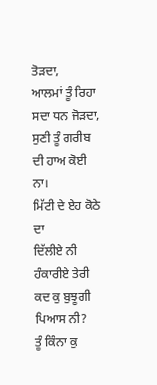ਤੋੜਦਾ,
ਆਲਮਾਂ ਤੂੰ ਰਿਹਾ ਸਦਾ ਧਨ ਜੋੜਦਾ,
ਸੁਣੀ ਤੂੰ ਗਰੀਬ ਦੀ ਹਾਅ ਕੋਈ ਨਾ।
ਮਿੱਟੀ ਦੇ ਏਹ ਕੋਠੇ ਦਾ
ਦਿੱਲੀਏ ਨੀ ਹੰਕਾਰੀਏ ਤੇਰੀ ਕਦ ਕੁ ਬੁਝੂਗੀ ਪਿਆਸ ਨੀ?
ਤੂੰ ਕਿੰਨਾ ਕੁ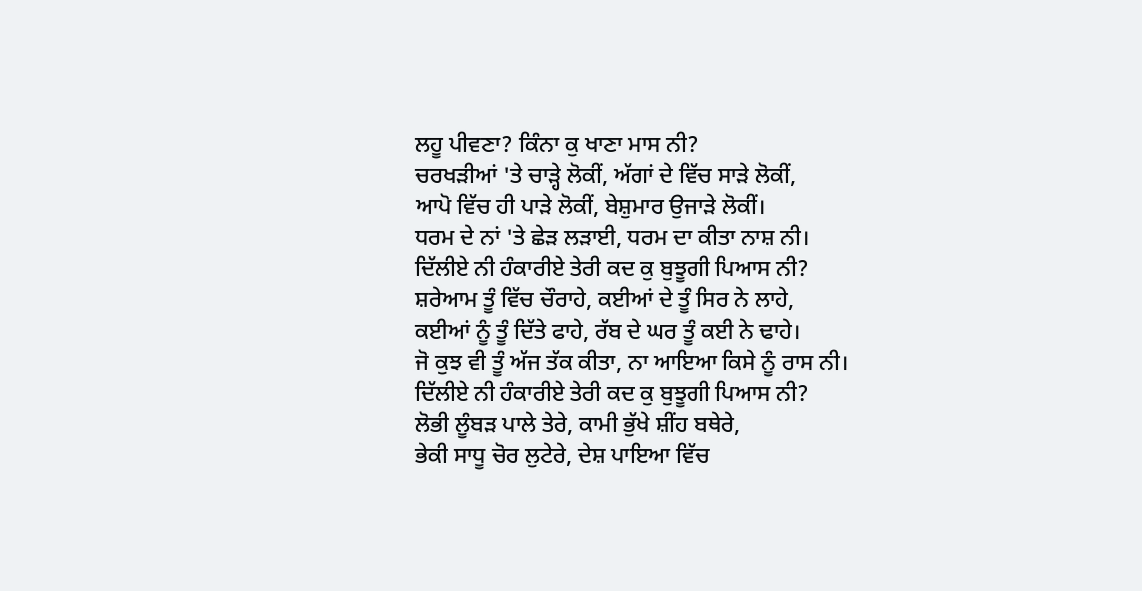ਲਹੂ ਪੀਵਣਾ? ਕਿੰਨਾ ਕੁ ਖਾਣਾ ਮਾਸ ਨੀ?
ਚਰਖੜੀਆਂ 'ਤੇ ਚਾੜ੍ਹੇ ਲੋਕੀਂ, ਅੱਗਾਂ ਦੇ ਵਿੱਚ ਸਾੜੇ ਲੋਕੀਂ,
ਆਪੋ ਵਿੱਚ ਹੀ ਪਾੜੇ ਲੋਕੀਂ, ਬੇਸ਼ੁਮਾਰ ਉਜਾੜੇ ਲੋਕੀਂ।
ਧਰਮ ਦੇ ਨਾਂ 'ਤੇ ਛੇੜ ਲੜਾਈ, ਧਰਮ ਦਾ ਕੀਤਾ ਨਾਸ਼ ਨੀ।
ਦਿੱਲੀਏ ਨੀ ਹੰਕਾਰੀਏ ਤੇਰੀ ਕਦ ਕੁ ਬੁਝੂਗੀ ਪਿਆਸ ਨੀ?
ਸ਼ਰੇਆਮ ਤੂੰ ਵਿੱਚ ਚੌਰਾਹੇ, ਕਈਆਂ ਦੇ ਤੂੰ ਸਿਰ ਨੇ ਲਾਹੇ,
ਕਈਆਂ ਨੂੰ ਤੂੰ ਦਿੱਤੇ ਫਾਹੇ, ਰੱਬ ਦੇ ਘਰ ਤੂੰ ਕਈ ਨੇ ਢਾਹੇ।
ਜੋ ਕੁਝ ਵੀ ਤੂੰ ਅੱਜ ਤੱਕ ਕੀਤਾ, ਨਾ ਆਇਆ ਕਿਸੇ ਨੂੰ ਰਾਸ ਨੀ।
ਦਿੱਲੀਏ ਨੀ ਹੰਕਾਰੀਏ ਤੇਰੀ ਕਦ ਕੁ ਬੁਝੂਗੀ ਪਿਆਸ ਨੀ?
ਲੋਭੀ ਲੂੰਬੜ ਪਾਲੇ ਤੇਰੇ, ਕਾਮੀ ਭੁੱਖੇ ਸ਼ੀਂਹ ਬਥੇਰੇ,
ਭੇਕੀ ਸਾਧੂ ਚੋਰ ਲੁਟੇਰੇ, ਦੇਸ਼ ਪਾਇਆ ਵਿੱਚ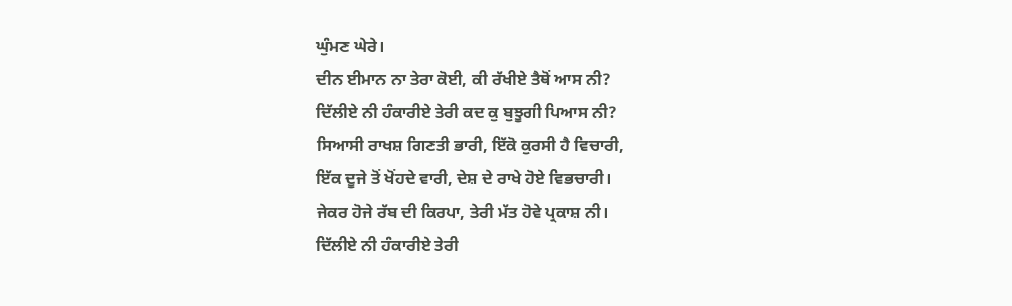ਘੁੰਮਣ ਘੇਰੇ।
ਦੀਨ ਈਮਾਨ ਨਾ ਤੇਰਾ ਕੋਈ, ਕੀ ਰੱਖੀਏ ਤੈਥੋਂ ਆਸ ਨੀ?
ਦਿੱਲੀਏ ਨੀ ਹੰਕਾਰੀਏ ਤੇਰੀ ਕਦ ਕੁ ਬੁਝੂਗੀ ਪਿਆਸ ਨੀ?
ਸਿਆਸੀ ਰਾਖਸ਼ ਗਿਣਤੀ ਭਾਰੀ, ਇੱਕੋ ਕੁਰਸੀ ਹੈ ਵਿਚਾਰੀ,
ਇੱਕ ਦੂਜੇ ਤੋਂ ਖੋਂਹਦੇ ਵਾਰੀ, ਦੇਸ਼ ਦੇ ਰਾਖੇ ਹੋਏ ਵਿਭਚਾਰੀ।
ਜੇਕਰ ਹੋਜੇ ਰੱਬ ਦੀ ਕਿਰਪਾ, ਤੇਰੀ ਮੱਤ ਹੋਵੇ ਪ੍ਰਕਾਸ਼ ਨੀ।
ਦਿੱਲੀਏ ਨੀ ਹੰਕਾਰੀਏ ਤੇਰੀ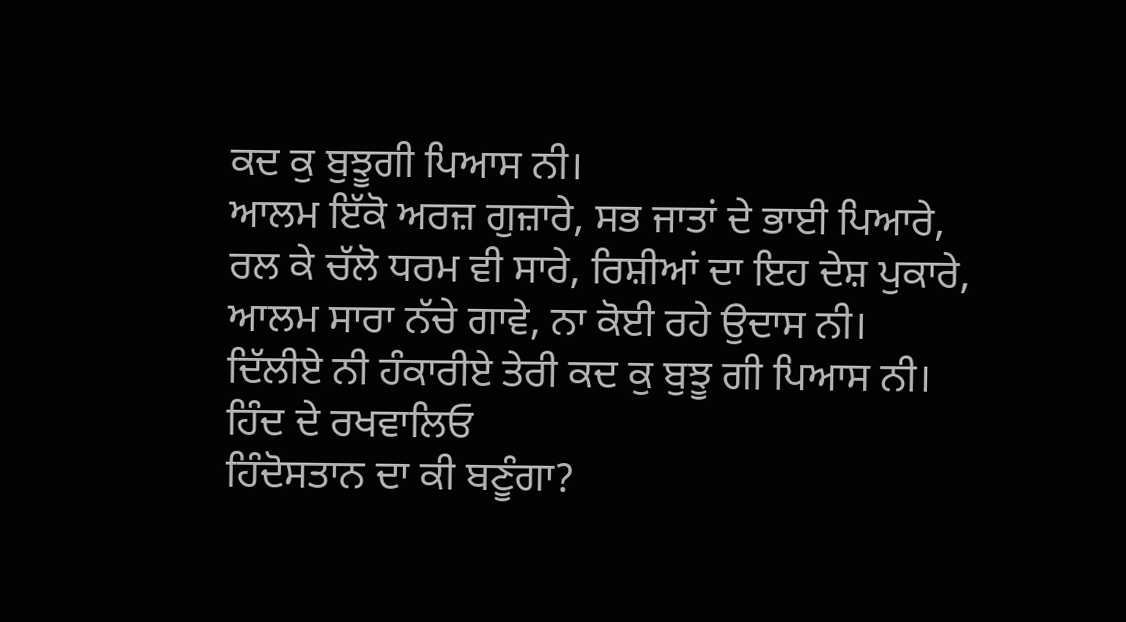ਕਦ ਕੁ ਬੁਝੂਗੀ ਪਿਆਸ ਨੀ।
ਆਲਮ ਇੱਕੋ ਅਰਜ਼ ਗੁਜ਼ਾਰੇ, ਸਭ ਜਾਤਾਂ ਦੇ ਭਾਈ ਪਿਆਰੇ,
ਰਲ ਕੇ ਚੱਲੋ ਧਰਮ ਵੀ ਸਾਰੇ, ਰਿਸ਼ੀਆਂ ਦਾ ਇਹ ਦੇਸ਼ ਪੁਕਾਰੇ,
ਆਲਮ ਸਾਰਾ ਨੱਚੇ ਗਾਵੇ, ਨਾ ਕੋਈ ਰਹੇ ਉਦਾਸ ਨੀ।
ਦਿੱਲੀਏ ਨੀ ਹੰਕਾਰੀਏ ਤੇਰੀ ਕਦ ਕੁ ਬੁਝੂ ਗੀ ਪਿਆਸ ਨੀ।
ਹਿੰਦ ਦੇ ਰਖਵਾਲਿਓ
ਹਿੰਦੋਸਤਾਨ ਦਾ ਕੀ ਬਣੂੰਗਾ?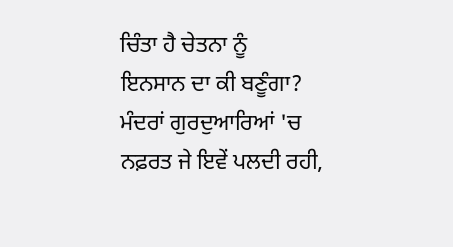ਚਿੰਤਾ ਹੈ ਚੇਤਨਾ ਨੂੰ
ਇਨਸਾਨ ਦਾ ਕੀ ਬਣੂੰਗਾ?
ਮੰਦਰਾਂ ਗੁਰਦੁਆਰਿਆਂ 'ਚ
ਨਫ਼ਰਤ ਜੇ ਇਵੇਂ ਪਲਦੀ ਰਹੀ,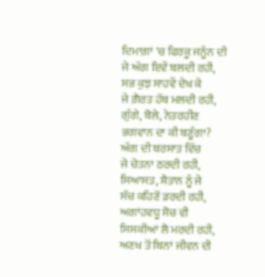ਦਿਮਾਗ਼ਾਂ 'ਚ ਫਿਰਕੂ ਜਨੂੰਨ ਦੀ
ਜੇ ਅੱਗ ਇਵੇਂ ਬਲਦੀ ਰਹੀ,
ਸਭ ਕੁਝ ਸਾਹਵੇਂ ਦੇਖ ਕੇ
ਜੇ ਗ਼ੈਰਤ ਹੱਥ ਮਲਦੀ ਰਹੀ,
ਗੁੰਗੇ, ਬੋਲੇ, ਨੇਤਰਹੀਣ
ਭਗਵਾਨ ਦਾ ਕੀ ਬਣੂੰਗਾ?
ਅੱਗ ਦੀ ਬਰਸਾਤ ਵਿੱਚ
ਜੇ ਚੇਤਨਾ ਠਰਦੀ ਰਹੀ,
ਸਿਆਸਤ, ਸ਼ੈਤਾਨ ਨੂੰ ਜੇ
ਸੱਚ ਕਹਿਣੋਂ ਡਰਦੀ ਰਹੀ,
ਅਗਾਂਹਵਧੂ ਸੋਚ ਵੀ
ਸਿਸਕੀਆਂ ਲੈ ਮਰਦੀ ਰਹੀ,
ਅਣਖ ਤੋਂ ਬਿਨਾਂ ਜੀਵਨ ਦੀ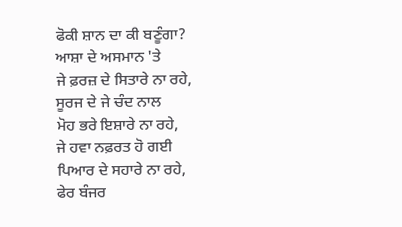ਫੋਕੀ ਸ਼ਾਨ ਦਾ ਕੀ ਬਣੂੰਗਾ?
ਆਸ਼ਾ ਦੇ ਅਸਮਾਨ 'ਤੇ
ਜੇ ਫ਼ਰਜ਼ ਦੇ ਸਿਤਾਰੇ ਨਾ ਰਹੇ,
ਸੂਰਜ ਦੇ ਜੇ ਚੰਦ ਨਾਲ
ਮੋਹ ਭਰੇ ਇਸ਼ਾਰੇ ਨਾ ਰਹੇ,
ਜੇ ਹਵਾ ਨਫ਼ਰਤ ਹੋ ਗਈ
ਪਿਆਰ ਦੇ ਸਹਾਰੇ ਨਾ ਰਹੇ,
ਫੇਰ ਬੰਜਰ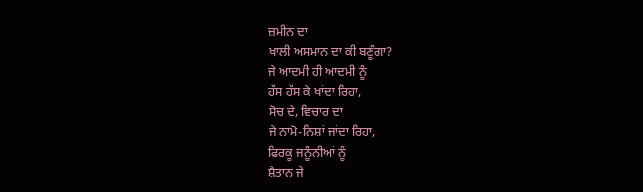ਜ਼ਮੀਨ ਦਾ
ਖਾਲੀ ਅਸਮਾਨ ਦਾ ਕੀ ਬਣੂੰਗਾ?
ਜੇ ਆਦਮੀ ਹੀ ਆਦਮੀ ਨੂੰ
ਹੱਸ ਹੱਸ ਕੇ ਖਾਂਦਾ ਰਿਹਾ,
ਸੋਚ ਦੇ, ਵਿਚਾਰ ਦਾ
ਜੇ ਨਾਮੋ-ਨਿਸ਼ਾਂ ਜਾਂਦਾ ਰਿਹਾ,
ਫਿਰਕੂ ਜਨੂੰਨੀਆਂ ਨੂੰ
ਸ਼ੈਤਾਨ ਜੇ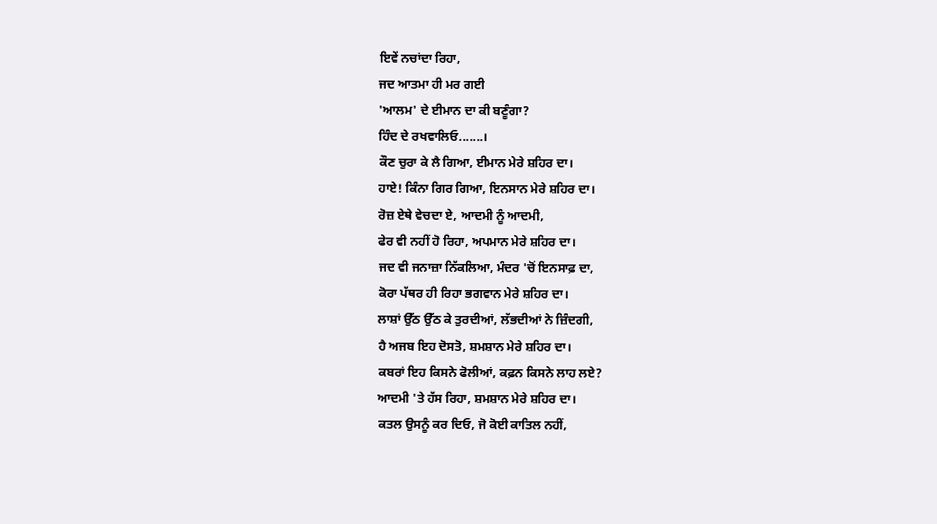ਇਵੇਂ ਨਚਾਂਦਾ ਰਿਹਾ,
ਜਦ ਆਤਮਾ ਹੀ ਮਰ ਗਈ
'ਆਲਮ' ਦੇ ਈਮਾਨ ਦਾ ਕੀ ਬਣੂੰਗਾ?
ਹਿੰਦ ਦੇ ਰਖਵਾਲਿਓ.......।
ਕੌਣ ਚੁਰਾ ਕੇ ਲੈ ਗਿਆ, ਈਮਾਨ ਮੇਰੇ ਸ਼ਹਿਰ ਦਾ।
ਹਾਏ! ਕਿੰਨਾ ਗਿਰ ਗਿਆ, ਇਨਸਾਨ ਮੇਰੇ ਸ਼ਹਿਰ ਦਾ।
ਰੋਜ਼ ਏਥੇ ਵੇਚਦਾ ਏ, ਆਦਮੀ ਨੂੰ ਆਦਮੀ,
ਫੇਰ ਵੀ ਨਹੀਂ ਹੋ ਰਿਹਾ, ਅਪਮਾਨ ਮੇਰੇ ਸ਼ਹਿਰ ਦਾ।
ਜਦ ਵੀ ਜਨਾਜ਼ਾ ਨਿੱਕਲਿਆ, ਮੰਦਰ 'ਚੋਂ ਇਨਸਾਫ਼ ਦਾ,
ਕੋਰਾ ਪੱਥਰ ਹੀ ਰਿਹਾ ਭਗਵਾਨ ਮੇਰੇ ਸ਼ਹਿਰ ਦਾ।
ਲਾਸ਼ਾਂ ਉੱਠ ਉੱਠ ਕੇ ਤੁਰਦੀਆਂ, ਲੱਭਦੀਆਂ ਨੇ ਜ਼ਿੰਦਗੀ,
ਹੈ ਅਜਬ ਇਹ ਦੋਸਤੋ, ਸ਼ਮਸ਼ਾਨ ਮੇਰੇ ਸ਼ਹਿਰ ਦਾ।
ਕਬਰਾਂ ਇਹ ਕਿਸਨੇ ਫੋਲੀਆਂ, ਕਫ਼ਨ ਕਿਸਨੇ ਲਾਹ ਲਏ?
ਆਦਮੀ 'ਤੇ ਹੱਸ ਰਿਹਾ, ਸ਼ਮਸ਼ਾਨ ਮੇਰੇ ਸ਼ਹਿਰ ਦਾ।
ਕਤਲ ਉਸਨੂੰ ਕਰ ਦਿਓ, ਜੋ ਕੋਈ ਕਾਤਿਲ ਨਹੀਂ,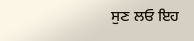ਸੁਣ ਲਓ ਇਹ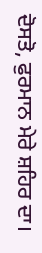ਦੋਸਤੋ, ਫੁਰਮਾਨ ਮੇਰੇ ਸ਼ਹਿਰ ਦਾ।